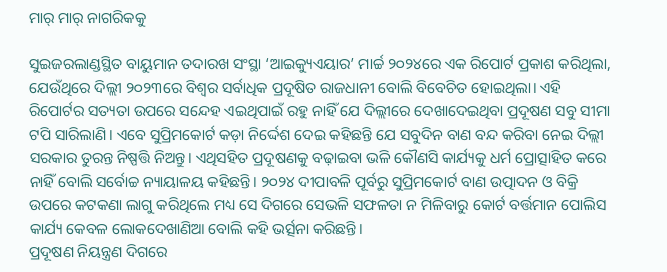ମାର୍‌ ମାର୍‌ ନାଗରିକକୁ

ସୁଇଜରଲାଣ୍ଡସ୍ଥିତ ବାୟୁମାନ ତଦାରଖ ସଂସ୍ଥା ‘ଆଇକ୍ୟୁଏୟାର’ ମାର୍ଚ୍ଚ ୨୦୨୪ରେ ଏକ ରିପୋର୍ଟ ପ୍ରକାଶ କରିଥିଲା, ଯେଉଁଥିରେ ଦିଲ୍ଲୀ ୨୦୨୩ରେ ବିଶ୍ୱର ସର୍ବାଧିକ ପ୍ରଦୂଷିତ ରାଜଧାନୀ ବୋଲି ବିବେଚିତ ହୋଇଥିଲା। ଏହି ରିପୋର୍ଟର ସତ୍ୟତା ଉପରେ ସନ୍ଦେହ ଏଇଥିପାଇଁ ରହୁ ନାହିଁ ଯେ ଦିଲ୍ଲୀରେ ଦେଖାଦେଇଥିବା ପ୍ରଦୂଷଣ ସବୁ ସୀମା ଟପି ସାରିଲାଣି। ଏବେ ସୁପ୍ରିମକୋର୍ଟ କଡ଼ା ନିର୍ଦ୍ଦେଶ ଦେଇ କହିଛନ୍ତି ଯେ ସବୁଦିନ ବାଣ ବନ୍ଦ କରିବା ନେଇ ଦିଲ୍ଲୀ ସରକାର ତୁରନ୍ତ ନିଷ୍ପତ୍ତି ନିଅନ୍ତୁ। ଏଥିସହିତ ପ୍ରଦୂଷଣକୁ ବଢ଼ାଇବା ଭଳି କୌଣସି କାର୍ଯ୍ୟକୁ ଧର୍ମ ପ୍ରୋତ୍ସାହିତ କରେ ନାହିଁ ବୋଲି ସର୍ବୋଚ୍ଚ ନ୍ୟାୟାଳୟ କହିଛନ୍ତି। ୨୦୨୪ ଦୀପାବଳି ପୂର୍ବରୁ ସୁପ୍ରିମକୋର୍ଟ ବାଣ ଉତ୍ପାଦନ ଓ ବିକ୍ରି ଉପରେ କଟକଣା ଲାଗୁ କରିଥିଲେ ମଧ୍ୟ ସେ ଦିଗରେ ସେଭଳି ସଫଳତା ନ ମିଳିବାରୁ କୋର୍ଟ ବର୍ତ୍ତମାନ ପୋଲିସ କାର୍ଯ୍ୟ କେବଳ ଲୋକଦେଖାଣିଆ ବୋଲି କହି ଭର୍ତ୍ସନା କରିଛନ୍ତି।
ପ୍ରଦୂଷଣ ନିୟନ୍ତ୍ରଣ ଦିଗରେ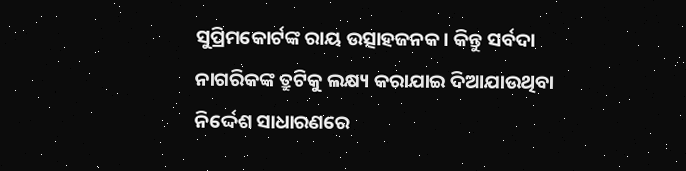ସୁପ୍ରିମକୋର୍ଟଙ୍କ ରାୟ ଉତ୍ସାହଜନକ। କିନ୍ତୁ ସର୍ବଦା ନାଗରିକଙ୍କ ତ୍ରୁଟିକୁ ଲକ୍ଷ୍ୟ କରାଯାଇ ଦିଆଯାଉଥିବା ନିର୍ଦ୍ଦେଶ ସାଧାରଣରେ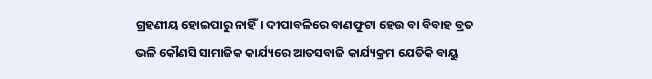ଗ୍ରହଣୀୟ ହୋଇପାରୁ ନାହିଁ। ଦୀପାବଳିରେ ବାଣଫୁଟା ହେଉ ବା ବିବାହ ବ୍ରତ ଭଳି କୌଣସି ସାମାଜିକ କାର୍ଯ୍ୟରେ ଆତସବାଜି କାର୍ଯ୍ୟକ୍ରମ ଯେତିକି ବାୟୁ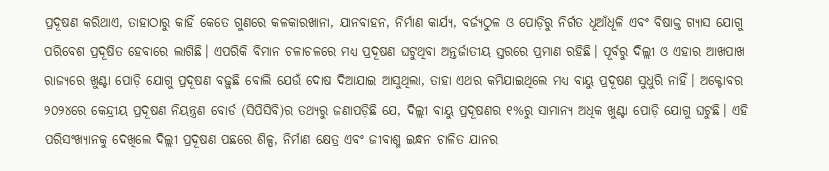ପ୍ରଦୂଷଣ କରିଥାଏ, ତାହାଠାରୁ କାହିଁ କେତେ ଗୁଣରେ କଳକାରଖାନା, ଯାନବାହନ, ନିର୍ମାଣ କାର୍ଯ୍ୟ, ବର୍ଜ୍ୟଠୁଳ ଓ ପୋଡ଼ିରୁ ନିର୍ଗତ ଧୂଆଁଧୂଳି ଏବଂ ବିଷାକ୍ତ ଗ୍ୟାସ ଯୋଗୁ ପରିବେଶ ପ୍ରଦୂଷିତ ହେବାରେ ଲାଗିଛି। ଏପରିକି ବିମାନ ଚଳାଚଳରେ ମଧ୍ୟ ପ୍ରଦୂଷଣ ଘଟୁଥିବା ଅନ୍ତର୍ଜାତୀୟ ସ୍ତରରେ ପ୍ରମାଣ ରହିଛି। ପୂର୍ବରୁ ଦିଲ୍ଲୀ ଓ ଏହାର ଆଖପାଖ ରାଜ୍ୟରେ ଖୁଣ୍ଟା ପୋଡ଼ି ଯୋଗୁ ପ୍ରଦୂଷଣ ବଢ଼ୁଛି ବୋଲି ଯେଉଁ ଦୋଷ ଦିଆଯାଇ ଆସୁଥିଲା, ତାହା ଏଥର କମିଯାଇଥିଲେ ମଧ୍ୟ ବାୟୁ ପ୍ରଦୂଷଣ ସୁଧୁରି ନାହିଁ। ଅକ୍ଟୋବର ୨୦୨୪ରେ କେନ୍ଦ୍ରୀୟ ପ୍ରଦୂଷଣ ନିୟନ୍ତ୍ରଣ ବୋର୍ଡ (ସିପିସିବି)ର ତଥ୍ୟରୁ ଜଣାପଡ଼ିଛି ଯେ, ଦିଲ୍ଲୀ ବାୟୁ ପ୍ରଦୂଷଣର ୧%ରୁ ସାମାନ୍ୟ ଅଧିକ ଖୁଣ୍ଟା ପୋଡ଼ି ଯୋଗୁ ଘଟୁଛି। ଏହି ପରିସଂଖ୍ୟାନକୁ ଦେଖିଲେ ଦିଲ୍ଲୀ ପ୍ରଦୂଷଣ ପଛରେ ଶିଳ୍ପ, ନିର୍ମାଣ କ୍ଷେତ୍ର ଏବଂ ଜୀବାଶ୍ମ ଇନ୍ଧନ ଚାଳିତ ଯାନର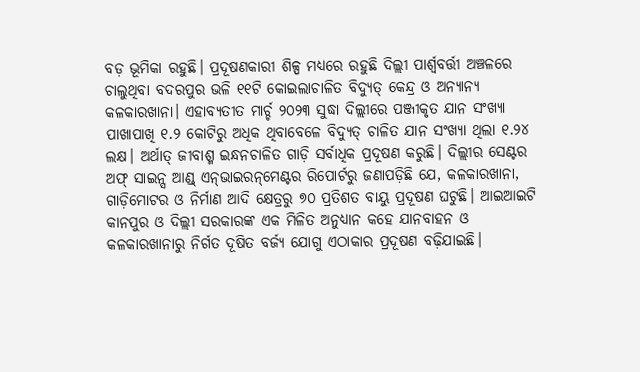ବଡ଼ ଭୂମିକା ରହୁଛି। ପ୍ରଦୂଷଣକାରୀ ଶିଳ୍ପ ମଧ୍ୟରେ ରହୁଛି ଦିଲ୍ଲୀ ପାର୍ଶ୍ୱବର୍ତ୍ତୀ ଅଞ୍ଚଳରେ ଚାଲୁଥିବା ବଦରପୁର ଭଳି ୧୧ଟି କୋଇଲାଚାଳିତ ବିଦ୍ୟୁତ୍‌ କେନ୍ଦ୍ର ଓ ଅନ୍ୟାନ୍ୟ କଳକାରଖାନା। ଏହାବ୍ୟତୀତ ମାର୍ଚ୍ଚ ୨୦୨୩ ସୁଦ୍ଧା ଦିଲ୍ଲୀରେ ପଞ୍ଜୀକୃତ ଯାନ ସଂଖ୍ୟା ପାଖାପାଖି ୧.୨ କୋଟିରୁ ଅଧିକ ଥିବାବେଳେ ବିଦ୍ୟୁତ୍‌ ଚାଳିତ ଯାନ ସଂଖ୍ୟା ଥିଲା ୧.୨୪ ଲକ୍ଷ। ଅର୍ଥାତ୍‌ ଜୀବାଶ୍ମ ଇନ୍ଧନଚାଳିତ ଗାଡ଼ି ସର୍ବାଧିକ ପ୍ରଦୂଷଣ କରୁଛି। ଦିଲ୍ଲୀର ସେଣ୍ଟର ଅଫ୍‌ ସାଇନ୍ସ ଆଣ୍ଡ୍‌ ଏନ୍‌ଭାଇରନ୍‌ମେଣ୍ଟର ରିପୋର୍ଟରୁ ଜଣାପଡ଼ିଛି ଯେ, କଳକାରଖାନା, ଗାଡ଼ିମୋଟର ଓ ନିର୍ମାଣ ଆଦି କ୍ଷେତ୍ରରୁ ୭୦ ପ୍ରତିଶତ ବାୟୁ ପ୍ରଦୂଷଣ ଘଟୁଛି। ଆଇଆଇଟି କାନପୁର ଓ ଦିଲ୍ଲୀ ସରକାରଙ୍କ ଏକ ମିଳିତ ଅନୁଧ୍ୟାନ କହେ ଯାନବାହନ ଓ କଳକାରଖାନାରୁ ନିର୍ଗତ ଦୂଷିତ ବର୍ଜ୍ୟ ଯୋଗୁ ଏଠାକାର ପ୍ରଦୂଷଣ ବଢ଼ିଯାଇଛି।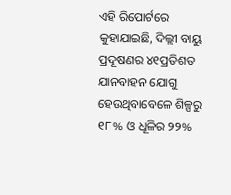ଏହି ରିପୋର୍ଟରେ କୁହାଯାଇଛି, ଦିଲ୍ଲୀ ବାୟୁ ପ୍ରଦୂଷଣର ୪୧ପ୍ରତିଶତ ଯାନବାହନ ଯୋଗୁ ହେଉଥିବାବେଳେ ଶିଳ୍ପରୁ ୧୮% ଓ ଧୂଳିର ୨୨%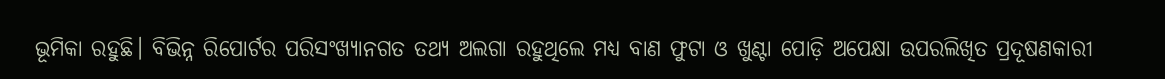ଭୂମିକା ରହୁଛି। ବିଭିନ୍ନ ରିପୋର୍ଟର ପରିସଂଖ୍ୟାନଗତ ତଥ୍ୟ ଅଲଗା ରହୁଥିଲେ ମଧ୍ୟ ବାଣ ଫୁଟା ଓ ଖୁଣ୍ଟା ପୋଡ଼ି ଅପେକ୍ଷା ଉପରଲିଖିତ ପ୍ରଦୂଷଣକାରୀ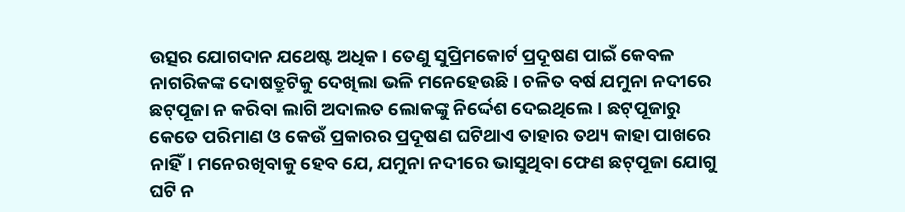ଉତ୍ସର ଯୋଗଦାନ ଯଥେଷ୍ଟ ଅଧିକ। ତେଣୁ ସୁପ୍ରିମକୋର୍ଟ ପ୍ରଦୂଷଣ ପାଇଁ କେବଳ ନାଗରିକଙ୍କ ଦୋଷତ୍ରୁଟିକୁ ଦେଖିଲା ଭଳି ମନେହେଉଛି। ଚଳିତ ବର୍ଷ ଯମୁନା ନଦୀରେ ଛଟ୍‌ପୂଜା ନ କରିବା ଲାଗି ଅଦାଲତ ଲୋକଙ୍କୁ ନିର୍ଦ୍ଦେଶ ଦେଇଥିଲେ। ଛଟ୍‌ପୂଜାରୁ କେତେ ପରିମାଣ ଓ କେଉଁ ପ୍ରକାରର ପ୍ରଦୂଷଣ ଘଟିଥାଏ ତାହାର ତଥ୍ୟ କାହା ପାଖରେ ନାହିଁ। ମନେରଖିବାକୁ ହେବ ଯେ, ଯମୁନା ନଦୀରେ ଭାସୁଥିବା ଫେଣ ଛଟ୍‌ପୂଜା ଯୋଗୁ ଘଟି ନ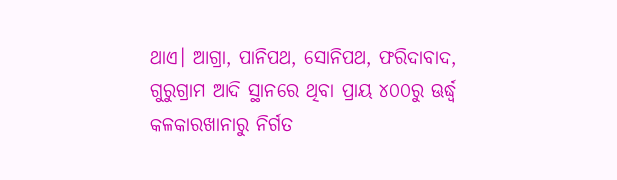ଥାଏ। ଆଗ୍ରା, ପାନିପଥ, ସୋନିପଥ, ଫରିଦାବାଦ, ଗୁରୁଗ୍ରାମ ଆଦି ସ୍ଥାନରେ ଥିବା ପ୍ରାୟ ୪୦୦ରୁ ଊର୍ଦ୍ଧ୍ୱ କଳକାରଖାନାରୁ ନିର୍ଗତ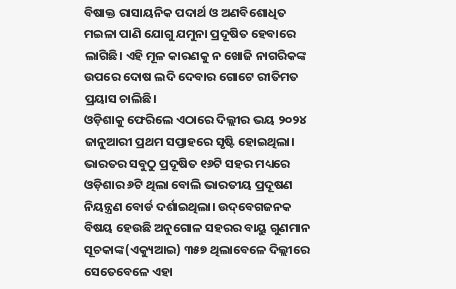ବିଷାକ୍ତ ରାସାୟନିକ ପଦାର୍ଥ ଓ ଅଣବିଶୋଧିତ ମଇଳା ପାଣି ଯୋଗୁ ଯମୁନା ପ୍ରଦୂଷିତ ହେବାରେ ଲାଗିଛି। ଏହି ମୂଳ କାରଣକୁ ନ ଖୋଜି ନାଗରିକଙ୍କ ଉପରେ ଦୋଷ ଲଦି ଦେବାର ଗୋଟେ ରୀତିମତ ପ୍ରୟାସ ଚାଲିଛି।
ଓଡ଼ିଶାକୁ ଫେରିଲେ ଏଠାରେ ଦିଲ୍ଲୀର ଭୟ ୨୦୨୪ ଜାନୁଆରୀ ପ୍ରଥମ ସପ୍ତାହରେ ସୃଷ୍ଟି ହୋଇଥିଲା। ଭାରତର ସବୁଠୁ ପ୍ରଦୂଷିତ ୧୬ଟି ସହର ମଧ୍ୟରେ ଓଡ଼ିଶାର ୬ଟି ଥିଲା ବୋଲି ଭାରତୀୟ ପ୍ରଦୂଷଣ ନିୟନ୍ତ୍ରଣ ବୋର୍ଡ ଦର୍ଶାଇଥିଲା। ଉଦ୍‌ବେଗଜନକ ବିଷୟ ହେଉଛି ଅନୁଗୋଳ ସହରର ବାୟୁ ଗୁଣମାନ ସୂଚକାଙ୍କ(ଏକ୍ୟୁଆଇ) ୩୫୭ ଥିଲାବେଳେ ଦିଲ୍ଲୀରେ ସେତେବେଳେ ଏହା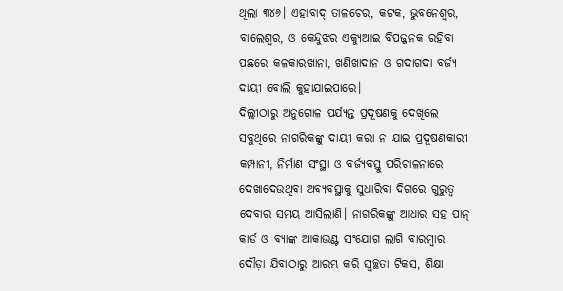ଥିଲା ୩୪୬। ଏହାବାଦ୍‌ ତାଳଚେର, କଟକ, ଭୁବନେଶ୍ୱର, ବାଲେଶ୍ୱର, ଓ କେନ୍ଦୁଝର ଏକ୍ୟୁଆଇ ବିପଜ୍ଜନକ ରହିବା ପଛରେ କଳକାରଖାନା, ଖଣିଖାଦାନ ଓ ଗଦାଗଦା ବର୍ଜ୍ୟ ଦାୟୀ ବୋଲି କୁହାଯାଇପାରେ।
ଦିଲ୍ଲୀଠାରୁ ଅନୁଗୋଳ ପର୍ଯ୍ୟନ୍ତ ପ୍ରଦୂଷଣକୁ ଦେଖିଲେ ସବୁଥିରେ ନାଗରିକଙ୍କୁ ଦାୟୀ କରା ନ ଯାଇ ପ୍ରଦୂଷଣକାରୀ କମ୍ପାନୀ, ନିର୍ମାଣ ସଂସ୍ଥା ଓ ବର୍ଜ୍ୟବସ୍ତୁ ପରିଚାଳନାରେ ଦେଖାଦେଉଥିବା ଅବ୍ୟବସ୍ଥାକୁ ସୁଧାରିବା ଦିଗରେ ଗୁରୁତ୍ୱ ଦେବାର ସମୟ ଆସିଲାଣି। ନାଗରିକଙ୍କୁ ଆଧାର ସହ ପାନ୍‌ କାର୍ଡ ଓ ବ୍ୟାଙ୍କ ଆକାଉଣ୍ଟ ସଂଯୋଗ ଲାଗି ବାରମ୍ବାର ଦୌଡ଼ା ଯିବାଠାରୁ ଆରମ୍ଭ କରି ସ୍ବଚ୍ଛତା ଟିକସ, ଶିକ୍ଷା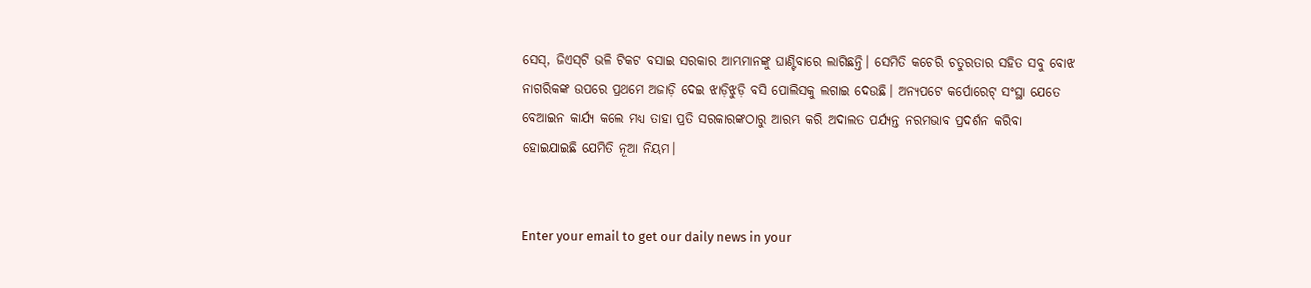ସେସ୍‌, ଜିଏସ୍‌ଟି ଭଳି ଟିକଟ ବସାଇ ସରକାର ଆମ୍ଭମାନଙ୍କୁ ଘାଣ୍ଟିବାରେ ଲାଗିଛନ୍ତି। ସେମିତି କଚେରି ଚତୁରତାର ସହିତ ସବୁ ବୋଝ ନାଗରିକଙ୍କ ଉପରେ ପ୍ରଥମେ ଅଜାଡ଼ି ଦେଇ ଝାଡ଼ିଝୁଡ଼ି ବସି ପୋଲିସକୁ ଲଗାଇ ଦେଉଛି। ଅନ୍ୟପଟେ କର୍ପୋରେଟ୍‌ ସଂସ୍ଥା ଯେତେ ବେଆଇନ କାର୍ଯ୍ୟ କଲେ ମଧ୍ୟ ତାହା ପ୍ରତି ସରକାରଙ୍କଠାରୁ ଆରମ୍ଭ କରି ଅଦାଲତ ପର୍ଯ୍ୟନ୍ତ ନରମଭାବ ପ୍ରଦର୍ଶନ କରିବା ହୋଇଯାଇଛି ଯେମିତି ନୂଆ ନିୟମ।


Enter your email to get our daily news in your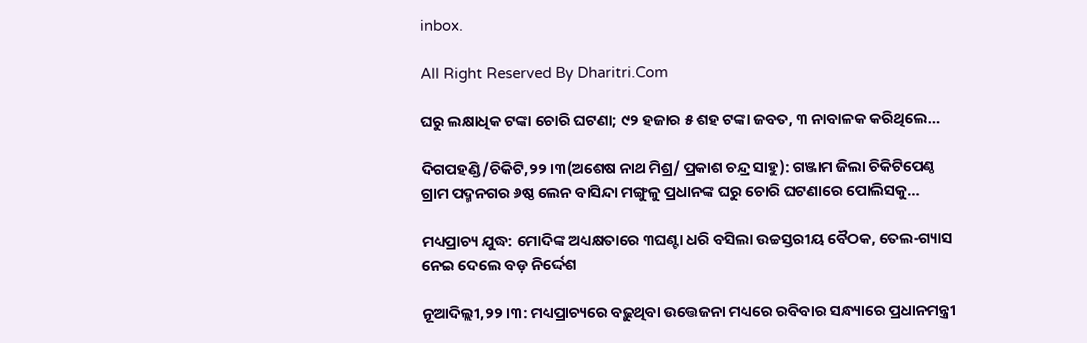inbox.

All Right Reserved By Dharitri.Com

ଘରୁ ଲକ୍ଷାଧିକ ଟଙ୍କା ଚୋରି ଘଟଣା; ୯୨ ହଜାର ୫ ଶହ ଟଙ୍କା ଜବତ, ୩ ନାବାଳକ କରିଥିଲେ…

ଦିଗପହଣ୍ଡି/ଚିକିଟି,୨୨।୩(ଅଶେଷ ନାଥ ମିଶ୍ର/ ପ୍ରକାଶ ଚନ୍ଦ୍ର ସାହୁ): ଗଞ୍ଜାମ ଜିଲା ଚିକିଟିପେଣ୍ଠ ଗ୍ରାମ ପଦ୍ମନଗର ୬ଷ୍ଠ ଲେନ ବାସିନ୍ଦା ମଙ୍ଗୁଳୁ ପ୍ରଧାନଙ୍କ ଘରୁ ଚୋରି ଘଟଣାରେ ପୋଲିସକୁ…

ମଧ୍ୟପ୍ରାଚ୍ୟ ଯୁଦ୍ଧ: ମୋଦିଙ୍କ ଅଧ୍ୟକ୍ଷତାରେ ୩ଘଣ୍ଟା ଧରି ବସିଲା ଉଚ୍ଚସ୍ତରୀୟ ବୈଠକ, ତେଲ-ଗ୍ୟାସ ନେଇ ଦେଲେ ବଡ଼ ନିର୍ଦ୍ଦେଶ

ନୂଆଦିଲ୍ଲୀ,୨୨।୩: ମଧ୍ୟପ୍ରାଚ୍ୟରେ ବଢ଼ୁଥିବା ଉତ୍ତେଜନା ମଧ୍ୟରେ ରବିବାର ସନ୍ଧ୍ୟାରେ ପ୍ରଧାନମନ୍ତ୍ରୀ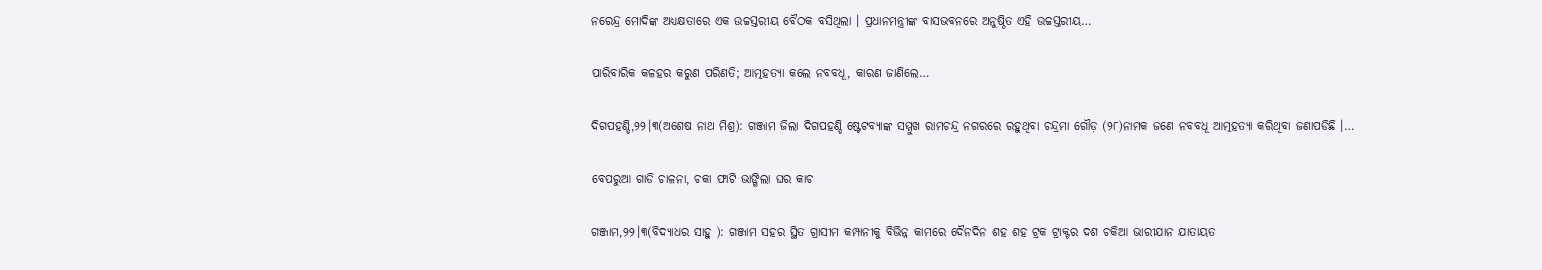ନରେନ୍ଦ୍ର ମୋଦିଙ୍କ ଅଧ୍ୟକ୍ଷତାରେ ଏକ ଉଚ୍ଚସ୍ତରୀୟ ବୈଠକ ବସିଥିଲା । ପ୍ରଧାନମନ୍ତ୍ରୀଙ୍କ ବାସଭବନରେ ଅନୁଷ୍ଠିତ ଏହି ଉଚ୍ଚସ୍ତରୀୟ…

ପାରିବାରିକ କଳହର କରୁଣ ପରିଣତି; ଆତ୍ମହତ୍ୟା କଲେ ନବବଧୂ, କାରଣ ଜାଣିଲେ…

ଦିଗପହଣ୍ଡି,୨୨।୩(ଅଶେଷ ନାଥ ମିଶ୍ର): ଗଞ୍ଜାମ ଜିଲା ଦିଗପହଣ୍ଡି ଷ୍ଟେଟବ୍ୟାଙ୍କ ସମ୍ମୁଖ ରାମଚନ୍ଦ୍ର ନଗରରେ ରହୁଥିବା ଚନ୍ଦ୍ରମା ଗୌଡ଼ (୨୮)ନାମକ ଜଣେ ନବବଧୂ ଆତ୍ମହତ୍ୟା କରିଥିବା ଜଣାପଡିଛି ।…

ବେପରୁଆ ଗାଡି ଚାଳନା, ଚକା ଫାଟି ଭାଙ୍ଗିଲା ଘର କାଚ

ଗଞ୍ଜାମ,୨୨।୩(ବିଦ୍ୟାଧର ସାହୁ ): ଗଞ୍ଜାମ ସହର ସ୍ଥିତ ଗ୍ରାସୀମ କମ୍ପାନୀକୁ ବିଭିନ୍ନ କାମରେ ଦୈନଦିନ ଶହ ଶହ ଟ୍ରକ ଟ୍ରାକ୍ଟର ଦଶ ଚକିଆ ଭାରୀଯାନ ଯାତାୟତ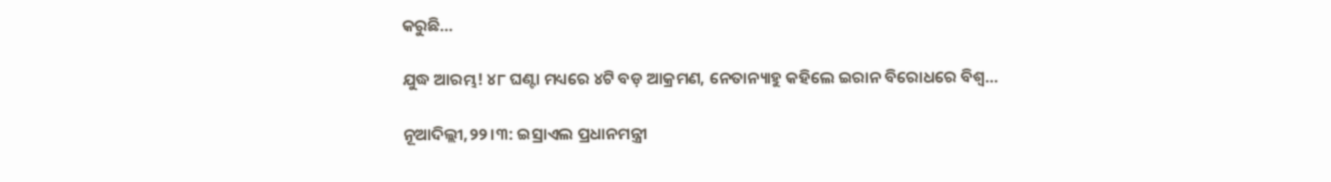କରୁଛି…

ଯୁଦ୍ଧ ଆରମ୍ଭ! ୪୮ ଘଣ୍ଟା ମଧ୍ୟରେ ୪ଟି ବଡ଼ ଆକ୍ରମଣ, ନେତାନ୍ୟାହୁ କହିଲେ ଇରାନ ବିରୋଧରେ ବିଶ୍ୱ…

ନୂଆଦିଲ୍ଲୀ,୨୨।୩: ଇସ୍ରାଏଲ ପ୍ରଧାନମନ୍ତ୍ରୀ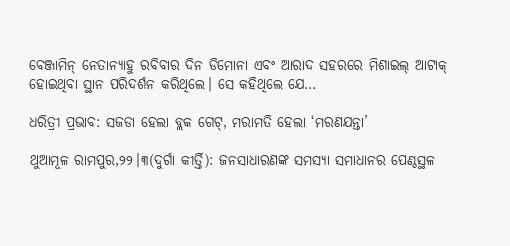ବେଞ୍ଜାମିନ୍ ନେତାନ୍ୟାହୁ ରବିବାର ଦିନ ଡିମୋନା ଏବଂ ଆରାଦ ସହରରେ ମିଶାଇଲ୍ ଆଟାକ୍ ହୋଇଥିବା ସ୍ଥାନ ପରିଦର୍ଶନ କରିଥିଲେ। ସେ କହିଥିଲେ ଯେ…

ଧରିତ୍ରୀ ପ୍ରଭାବ: ସଜଡା ହେଲା ବ୍ଲକ ଗେଟ୍‌, ମରାମତି ହେଲା ‘ମରଣଯନ୍ତା’

ଥୁଆମୂଳ ରାମପୁର,୨୨।୩(ଦୁର୍ଗା କୀର୍ତ୍ତି): ଜନସାଧାରଣଙ୍କ ସମସ୍ୟା ସମାଧାନର ପେଣ୍ଠସ୍ଥଳ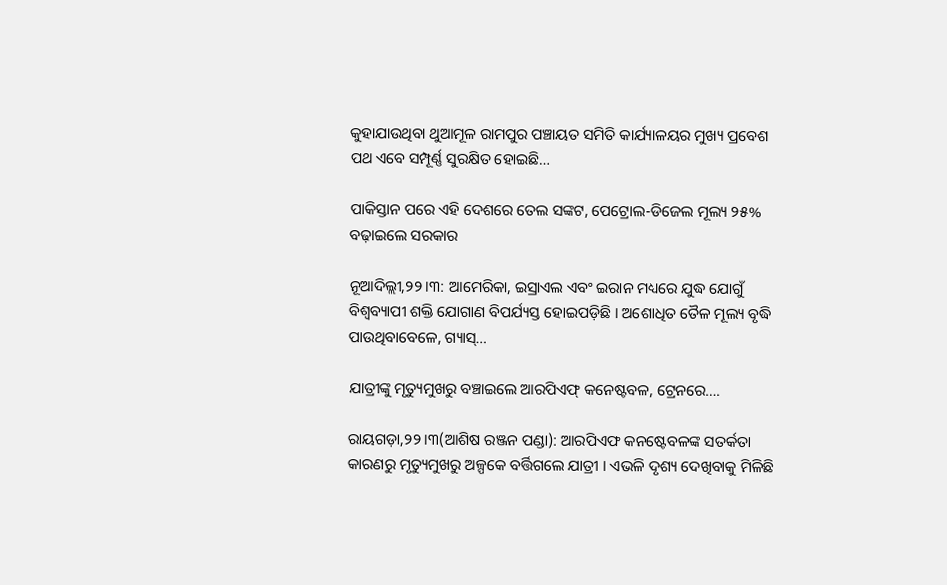କୁହାଯାଉଥିବା ଥୁଆମୂଳ ରାମପୁର ପଞ୍ଚାୟତ ସମିତି କାର୍ଯ୍ୟାଳୟର ମୁଖ୍ୟ ପ୍ରବେଶ ପଥ ଏବେ ସମ୍ପୂର୍ଣ୍ଣ ସୁରକ୍ଷିତ ହୋଇଛି…

ପାକିସ୍ତାନ ପରେ ଏହି ଦେଶରେ ତେଲ ସଙ୍କଟ, ପେଟ୍ରୋଲ-ଡିଜେଲ ମୂଲ୍ୟ ୨୫% ବଢ଼ାଇଲେ ସରକାର

ନୂଆଦିଲ୍ଲୀ,୨୨।୩: ଆମେରିକା, ଇସ୍ରାଏଲ ଏବଂ ଇରାନ ମଧ୍ୟରେ ଯୁଦ୍ଧ ଯୋଗୁଁ ବିଶ୍ୱବ୍ୟାପୀ ଶକ୍ତି ଯୋଗାଣ ବିପର୍ଯ୍ୟସ୍ତ ହୋଇପଡ଼ିଛି । ଅଶୋଧିତ ତୈଳ ମୂଲ୍ୟ ବୃଦ୍ଧି ପାଉଥିବାବେଳେ, ଗ୍ୟାସ୍…

ଯାତ୍ରୀଙ୍କୁ ମୃତ୍ୟୁମୁଖରୁ ବଞ୍ଚାଇଲେ ଆରପିଏଫ୍ କନେଷ୍ଟବଳ, ଟ୍ରେନରେ….

ରାୟଗଡ଼ା,୨୨।୩(ଆଶିଷ ରଞ୍ଜନ ପଣ୍ଡା): ଆରପିଏଫ କନଷ୍ଟେବଳଙ୍କ ସତର୍କତା କାରଣରୁ ମୃତ୍ୟୁମୁଖରୁ ଅଳ୍ପକେ ବର୍ତ୍ତିଗଲେ ଯାତ୍ରୀ । ଏଭଳି ଦୃଶ୍ୟ ଦେଖିବାକୁ ମିଳିଛି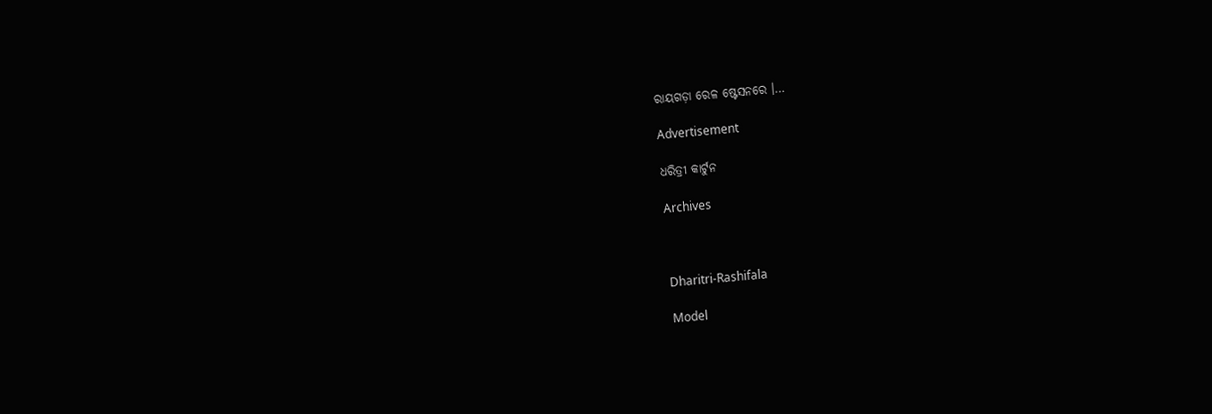ରାୟଗଡ଼ା ରେଳ ଷ୍ଟେସନରେ ।…

Advertisement

ଧରିତ୍ରୀ କାର୍ଟୁନ

Archives



Dharitri-Rashifala

Model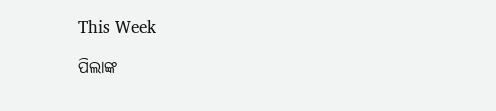This Week

ପିଲାଙ୍କ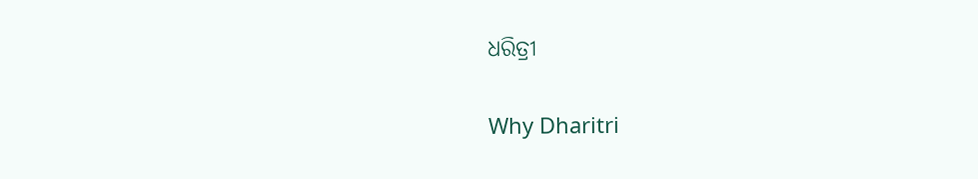ଧରିତ୍ରୀ

Why Dharitri